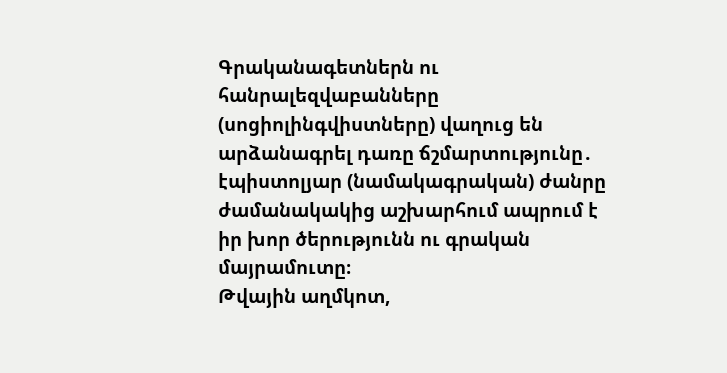Գրականագետներն ու հանրալեզվաբանները (սոցիոլինգվիստները) վաղուց են արձանագրել դառը ճշմարտությունը․ էպիստոլյար (նամակագրական) ժանրը ժամանակակից աշխարհում ապրում է իր խոր ծերությունն ու գրական մայրամուտը։
Թվային աղմկոտ,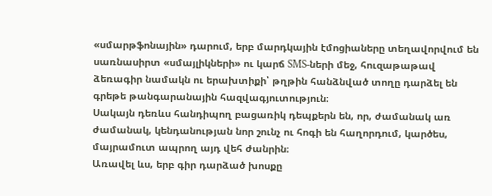«սմարթֆոնային» դարում, երբ մարդկային էմոցիաները տեղավորվում են սառնասիրտ «սմայլիկների» ու կարճ SMS-ների մեջ, հուզաթաթավ ձեռագիր նամակն ու երախտիքի՝ թղթին հանձնված տողը դարձել են գրեթե թանգարանային հազվագյուտություն։
Սակայն դեռևս հանդիպող բացառիկ դեպքերն են, որ, ժամանակ առ ժամանակ, կենդանության նոր շունչ ու հոգի են հաղորդում, կարծես, մայրամուտ ապրող այդ վեհ ժանրին։
Առավել ևս, երբ գիր դարձած խոսքը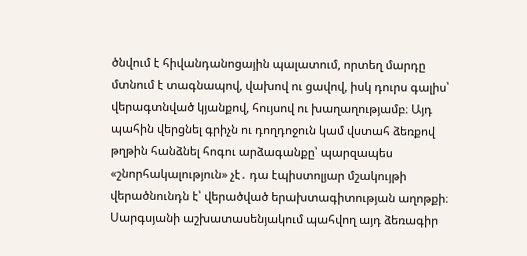ծնվում է հիվանդանոցային պալատում, որտեղ մարդը մտնում է տագնապով, վախով ու ցավով, իսկ դուրս գալիս՝ վերագտնված կյանքով, հույսով ու խաղաղությամբ։ Այդ պահին վերցնել գրիչն ու դողդոջուն կամ վստահ ձեռքով թղթին հանձնել հոգու արձագանքը՝ պարզապես «շնորհակալություն» չէ․ դա էպիստոլյար մշակույթի վերածնունդն է՝ վերածված երախտագիտության աղոթքի։
Սարգսյանի աշխատասենյակում պահվող այդ ձեռագիր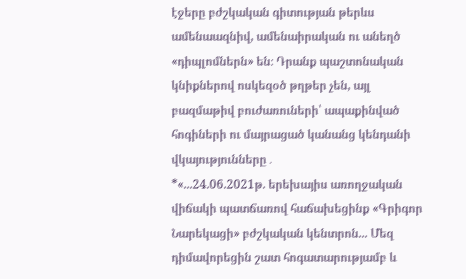էջերը բժշկական գիտության թերևս ամենաազնիվ, ամենաիրական ու անեղծ «դիպլոմներն» են։ Դրանք պաշտոնական կնիքներով ոսկեզօծ թղթեր չեն, այլ բազմաթիվ բուժառուների՝ ապաքինված հոգիների ու մայրացած կանանց կենդանի վկայությունները․
*«...24.06.2021թ. երեխայիս առողջական վիճակի պատճառով հաճախեցինք «Գրիգոր Նարեկացի» բժշկական կենտրոն... Մեզ դիմավորեցին շատ հոգատարությամբ և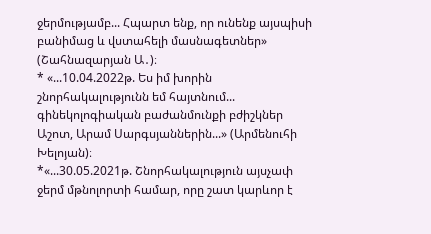ջերմությամբ... Հպարտ ենք, որ ունենք այսպիսի բանիմաց և վստահելի մասնագետներ» (Շահնազարյան Ա․)։
* «...10.04.2022թ. Ես իմ խորին շնորհակալությունն եմ հայտնում... գինեկոլոգիական բաժանմունքի բժիշկներ Աշոտ, Արամ Սարգսյաններին...» (Արմենուհի Խելոյան)։
*«...30.05.2021թ. Շնորհակալություն այսչափ ջերմ մթնոլորտի համար, որը շատ կարևոր է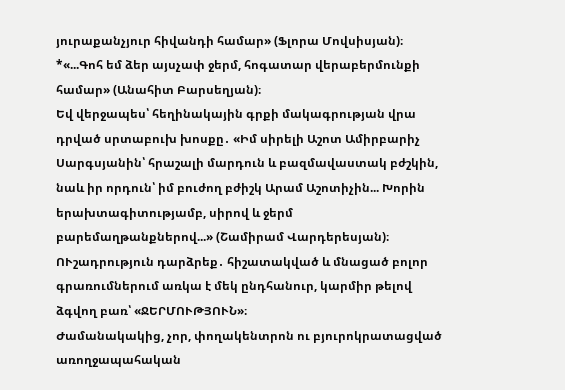յուրաքանչյուր հիվանդի համար» (Ֆլորա Մովսիսյան)։
*«...Գոհ եմ ձեր այսչափ ջերմ, հոգատար վերաբերմունքի համար» (Անահիտ Բարսեղյան)։
Եվ վերջապես՝ հեղինակային գրքի մակագրության վրա դրված սրտաբուխ խոսքը․ «Իմ սիրելի Աշոտ Ամիրբարիչ Սարգսյանին՝ հրաշալի մարդուն և բազմավաստակ բժշկին, նաև իր որդուն՝ իմ բուժող բժիշկ Արամ Աշոտիչին... Խորին երախտագիտությամբ, սիրով և ջերմ բարեմաղթանքներով...» (Շամիրամ Վարդերեսյան)։
ՈՒշադրություն դարձրեք․ հիշատակված և մնացած բոլոր գրառումներում առկա է մեկ ընդհանուր, կարմիր թելով ձգվող բառ՝ «ՋԵՐՄՈՒԹՅՈՒՆ»։
Ժամանակակից, չոր, փողակենտրոն ու բյուրոկրատացված առողջապահական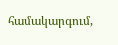համակարգում,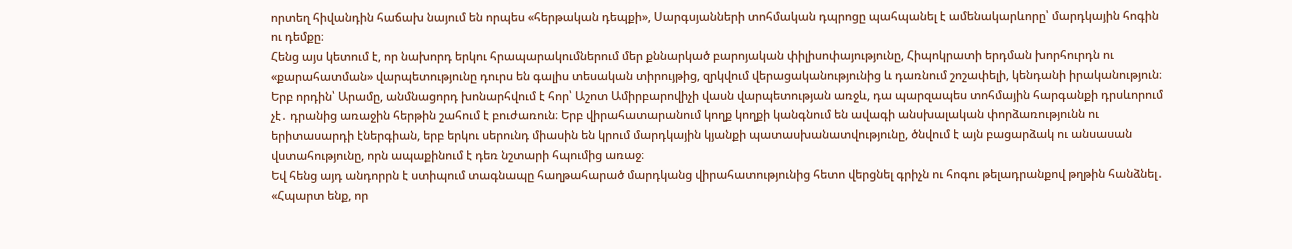որտեղ հիվանդին հաճախ նայում են որպես «հերթական դեպքի», Սարգսյանների տոհմական դպրոցը պահպանել է ամենակարևորը՝ մարդկային հոգին ու դեմքը։
Հենց այս կետում է, որ նախորդ երկու հրապարակումներում մեր քննարկած բարոյական փիլիսոփայությունը, Հիպոկրատի երդման խորհուրդն ու «քարահատման» վարպետությունը դուրս են գալիս տեսական տիրույթից, զրկվում վերացականությունից և դառնում շոշափելի, կենդանի իրականություն։
Երբ որդին՝ Արամը, անմնացորդ խոնարհվում է հոր՝ Աշոտ Ամիրբարովիչի վասն վարպետության առջև, դա պարզապես տոհմային հարգանքի դրսևորում չէ․ դրանից առաջին հերթին շահում է բուժառուն։ Երբ վիրահատարանում կողք կողքի կանգնում են ավագի անսխալական փորձառությունն ու երիտասարդի էներգիան, երբ երկու սերունդ միասին են կրում մարդկային կյանքի պատասխանատվությունը, ծնվում է այն բացարձակ ու անսասան վստահությունը, որն ապաքինում է դեռ նշտարի հպումից առաջ։
Եվ հենց այդ անդորրն է ստիպում տագնապը հաղթահարած մարդկանց վիրահատությունից հետո վերցնել գրիչն ու հոգու թելադրանքով թղթին հանձնել․ «Հպարտ ենք, որ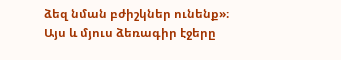ձեզ նման բժիշկներ ունենք»։
Այս և մյուս ձեռագիր էջերը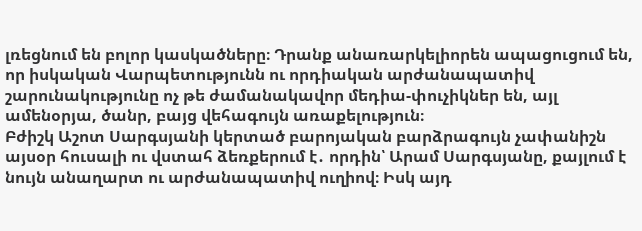լռեցնում են բոլոր կասկածները։ Դրանք անառարկելիորեն ապացուցում են, որ իսկական Վարպետությունն ու որդիական արժանապատիվ շարունակությունը ոչ թե ժամանակավոր մեդիա-փուչիկներ են, այլ ամենօրյա, ծանր, բայց վեհագույն առաքելություն։
Բժիշկ Աշոտ Սարգսյանի կերտած բարոյական բարձրագույն չափանիշն այսօր հուսալի ու վստահ ձեռքերում է․ որդին՝ Արամ Սարգսյանը, քայլում է նույն անաղարտ ու արժանապատիվ ուղիով։ Իսկ այդ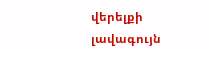վերելքի լավագույն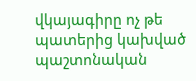վկայագիրը ոչ թե պատերից կախված պաշտոնական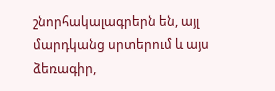շնորհակալագրերն են, այլ մարդկանց սրտերում և այս ձեռագիր,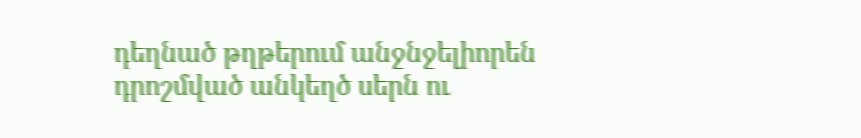դեղնած թղթերում անջնջելիորեն դրոշմված անկեղծ սերն ու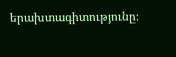երախտագիտությունը։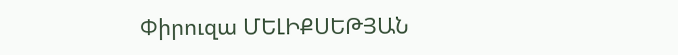Փիրուզա ՄԵԼԻՔՍԵԹՅԱՆ